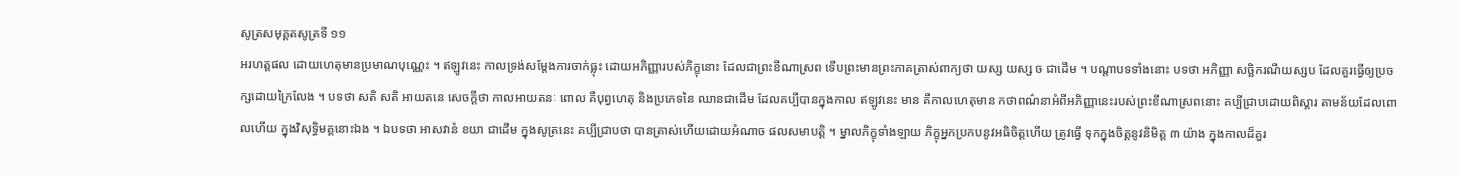សូត្រសមុគ្គតសូត្រទី ១១
អរហត្តផល ដោយហេតុមានប្រមាណបុណ្ណេះ ។ ឥឡូវនេះ កាលទ្រង់សម្តែងការចាក់ធ្លុះ ដោយអភិញ្ញារបស់ភិក្ខុនោះ ដែលជាព្រះខីណាស្រព ទើបព្រះមានព្រះភាគត្រាស់ពាក្យថា យស្ស យស្ស ច ជាដើម ។ បណ្តាបទទាំងនោះ បទថា អភិញ្ញា សច្ឆិករណីយស្សប ដែលគួរធ្វើឲ្យប្រចក្សដោយក្រៃលែង ។ បទថា សតិ សតិ អាយតនេ សេចក្តីថា កាលអាយតនៈ ពោល គឺបុព្វហេតុ និងប្រភេទនៃ ឈានជាដើម ដែលគប្បីបានក្នុងកាល ឥឡូវនេះ មាន គឺកាលហេតុមាន កថាពណ៌នាអំពីអភិញ្ញានេះរបស់ព្រះខីណាស្រពនោះ គប្បីជ្រាបដោយពិស្តារ តាមន័យដែលពោលហើយ ក្នុងវិសុទ្ធិមគ្គនោះឯង ។ ឯបទថា អាសវានំ ខយា ជាដើម ក្នុងសូត្រនេះ គប្បីជ្រាបថា បានត្រាស់ហើយដោយអំណាច ផលសមាបត្តិ ។ ម្នាលភិក្ខុទាំងឡាយ ភិក្ខុអ្នកប្រកបនូវអធិចិត្តហើយ ត្រូវធ្វើ ទុកក្នុងចិត្តនូវនិមិត្ត ៣ យ៉ាង ក្នុងកាលដ៏គួរ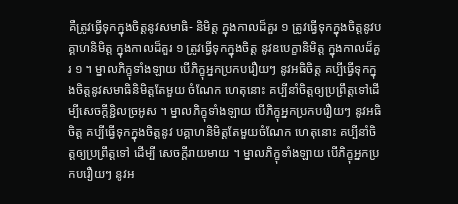គឺត្រូវធ្វើទុកក្នុងចិត្តនូវសមាធិ- និមិត្ត ក្នុងកាលដ៏គួរ ១ ត្រូវធ្វើទុកក្នុងចិត្តនូវបគ្គាហនិមិត្ត ក្នុងកាលដ៏គួរ ១ ត្រូវធ្វើទុកក្នុងចិត្ត នូវឧបេក្ខានិមិត្ត ក្នុងកាលដ៏គួរ ១ ។ ម្នាលភិក្ខុទាំងឡាយ បើភិក្ខុអ្នកប្រកបរឿយៗ នូវអធិចិត្ត គប្បីធ្វើទុកក្នុងចិត្តនូវសមាធិនិមិត្តតែមួយ ចំណែក ហេតុនោះ គប្បីនាំចិត្តឲ្យប្រព្រឹត្តទៅដើម្បីសេចក្តីខ្ជិលច្រអូស ។ ម្នាលភិក្ខុទាំងឡាយ បើភិក្ខុអ្នកប្រកបរឿយៗ នូវអធិចិត្ត គប្បីធ្វើទុកក្នុងចិត្តនូវ បគ្គាហនិមិត្តតែមួយចំណែក ហេតុនោះ គប្បីនាំចិត្តឲ្យប្រព្រឹត្តទៅ ដើម្បី សេចក្តីរាយមាយ ។ ម្នាលភិក្ខុទាំងឡាយ បើភិក្ខុអ្នកប្រកបរឿយៗ នូវអ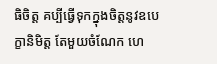ធិចិត្ត គប្បីធ្វើទុកក្នុងចិត្តនូវឧបេក្ខានិមិត្ត តែមួយចំណែក ហេ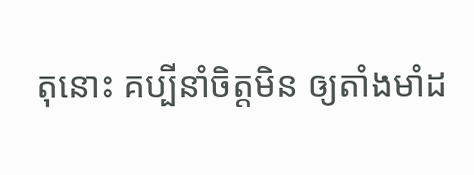តុនោះ គប្បីនាំចិត្តមិន ឲ្យតាំងមាំដ